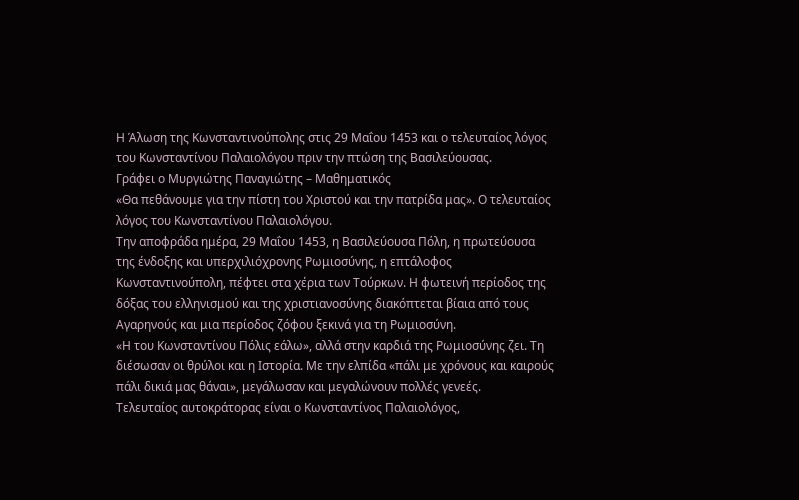Η Άλωση της Κωνσταντινούπολης στις 29 Μαΐου 1453 και ο τελευταίος λόγος του Κωνσταντίνου Παλαιολόγου πριν την πτώση της Βασιλεύουσας.
Γράφει ο Μυργιώτης Παναγιώτης – Μαθηματικός
«Θα πεθάνουμε για την πίστη του Χριστού και την πατρίδα μας». Ο τελευταίος λόγος του Κωνσταντίνου Παλαιολόγου.
Την αποφράδα ημέρα, 29 Μαΐου 1453, η Βασιλεύουσα Πόλη, η πρωτεύουσα της ένδοξης και υπερχιλιόχρονης Ρωμιοσύνης, η επτάλοφος Κωνσταντινούπολη, πέφτει στα χέρια των Τούρκων. Η φωτεινή περίοδος της δόξας του ελληνισμού και της χριστιανοσύνης διακόπτεται βίαια από τους Αγαρηνούς και μια περίοδος ζόφου ξεκινά για τη Ρωμιοσύνη.
«Η του Κωνσταντίνου Πόλις εάλω», αλλά στην καρδιά της Ρωμιοσύνης ζει. Τη διέσωσαν οι θρύλοι και η Ιστορία. Με την ελπίδα «πάλι με χρόνους και καιρούς πάλι δικιά μας θάναι», μεγάλωσαν και μεγαλώνουν πολλές γενεές.
Τελευταίος αυτοκράτορας είναι ο Κωνσταντίνος Παλαιολόγος,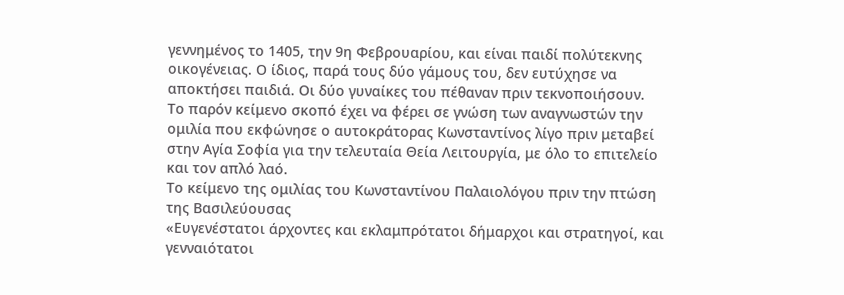γεννημένος το 1405, την 9η Φεβρουαρίου, και είναι παιδί πολύτεκνης οικογένειας. Ο ίδιος, παρά τους δύο γάμους του, δεν ευτύχησε να αποκτήσει παιδιά. Οι δύο γυναίκες του πέθαναν πριν τεκνοποιήσουν.
Το παρόν κείμενο σκοπό έχει να φέρει σε γνώση των αναγνωστών την ομιλία που εκφώνησε ο αυτοκράτορας Κωνσταντίνος λίγο πριν μεταβεί στην Αγία Σοφία για την τελευταία Θεία Λειτουργία, με όλο το επιτελείο και τον απλό λαό.
Το κείμενο της ομιλίας του Κωνσταντίνου Παλαιολόγου πριν την πτώση της Βασιλεύουσας
«Ευγενέστατοι άρχοντες και εκλαμπρότατοι δήμαρχοι και στρατηγοί, και γενναιότατοι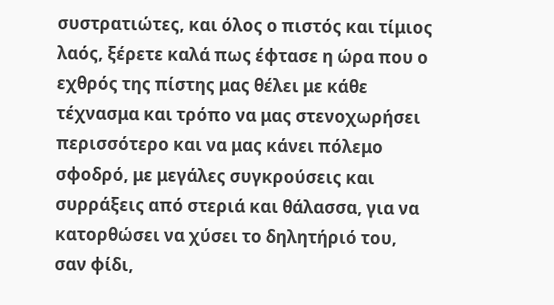συστρατιώτες, και όλος ο πιστός και τίμιος λαός, ξέρετε καλά πως έφτασε η ώρα που ο εχθρός της πίστης μας θέλει με κάθε τέχνασμα και τρόπο να μας στενοχωρήσει περισσότερο και να μας κάνει πόλεμο σφοδρό, με μεγάλες συγκρούσεις και συρράξεις από στεριά και θάλασσα, για να κατορθώσει να χύσει το δηλητήριό του, σαν φίδι,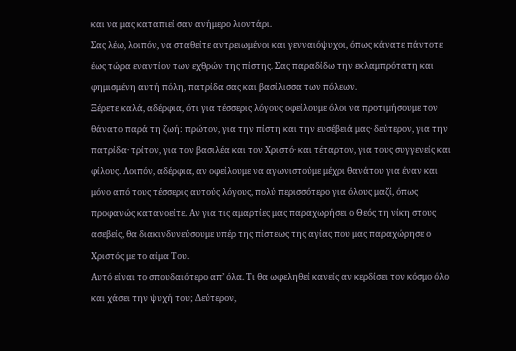και να μας καταπιεί σαν ανήμερο λιοντάρι.
Σας λέω, λοιπόν, να σταθείτε αντρειωμένοι και γενναιόψυχοι, όπως κάνατε πάντοτε έως τώρα εναντίον των εχθρών της πίστης. Σας παραδίδω την εκλαμπρότατη και φημισμένη αυτή πόλη, πατρίδα σας και βασίλισσα των πόλεων.
Ξέρετε καλά, αδέρφια, ότι για τέσσερις λόγους οφείλουμε όλοι να προτιμήσουμε τον θάνατο παρά τη ζωή: πρώτον, για την πίστη και την ευσέβειά μας· δεύτερον, για την πατρίδα· τρίτον, για τον βασιλέα και τον Χριστό· και τέταρτον, για τους συγγενείς και φίλους. Λοιπόν, αδέρφια, αν οφείλουμε να αγωνιστούμε μέχρι θανάτου για έναν και μόνο από τους τέσσερις αυτούς λόγους, πολύ περισσότερο για όλους μαζί, όπως προφανώς κατανοείτε. Αν για τις αμαρτίες μας παραχωρήσει ο Θεός τη νίκη στους ασεβείς, θα διακινδυνεύσουμε υπέρ της πίστεως της αγίας που μας παραχώρησε ο Χριστός με το αίμα Του.
Αυτό είναι το σπουδαιότερο απ’ όλα. Τι θα ωφεληθεί κανείς αν κερδίσει τον κόσμο όλο και χάσει την ψυχή του; Δεύτερον,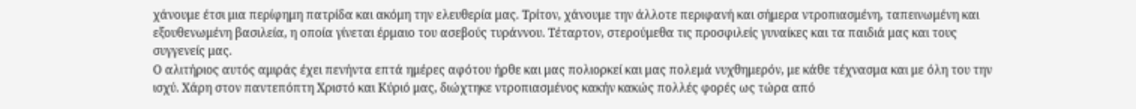χάνουμε έτσι μια περίφημη πατρίδα και ακόμη την ελευθερία μας. Τρίτον, χάνουμε την άλλοτε περιφανή και σήμερα ντροπιασμένη, ταπεινωμένη και εξουθενωμένη βασιλεία, η οποία γίνεται έρμαιο του ασεβούς τυράννου. Τέταρτον, στερούμεθα τις προσφιλείς γυναίκες και τα παιδιά μας και τους συγγενείς μας.
Ο αλιτήριος αυτός αμιράς έχει πενήντα επτά ημέρες αφότου ήρθε και μας πολιορκεί και μας πολεμά νυχθημερόν, με κάθε τέχνασμα και με όλη του την ισχύ. Χάρη στον παντεπόπτη Χριστό και Κύριό μας, διώχτηκε ντροπιασμένος κακήν κακώς πολλές φορές ως τώρα από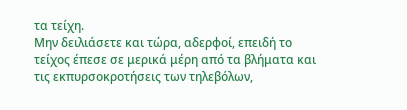τα τείχη.
Μην δειλιάσετε και τώρα, αδερφοί, επειδή το τείχος έπεσε σε μερικά μέρη από τα βλήματα και τις εκπυρσοκροτήσεις των τηλεβόλων,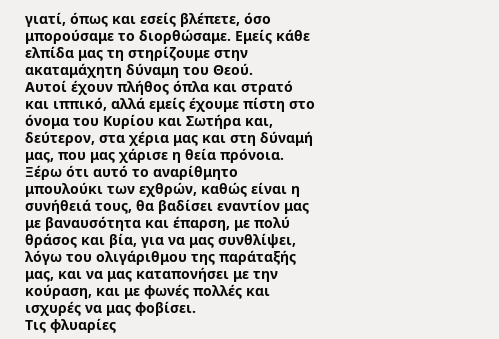γιατί, όπως και εσείς βλέπετε, όσο μπορούσαμε το διορθώσαμε. Εμείς κάθε ελπίδα μας τη στηρίζουμε στην ακαταμάχητη δύναμη του Θεού.
Αυτοί έχουν πλήθος όπλα και στρατό και ιππικό, αλλά εμείς έχουμε πίστη στο όνομα του Κυρίου και Σωτήρα και, δεύτερον, στα χέρια μας και στη δύναμή μας, που μας χάρισε η θεία πρόνοια.
Ξέρω ότι αυτό το αναρίθμητο μπουλούκι των εχθρών, καθώς είναι η συνήθειά τους, θα βαδίσει εναντίον μας με βαναυσότητα και έπαρση, με πολύ θράσος και βία, για να μας συνθλίψει, λόγω του ολιγάριθμου της παράταξής μας, και να μας καταπονήσει με την κούραση, και με φωνές πολλές και ισχυρές να μας φοβίσει.
Τις φλυαρίες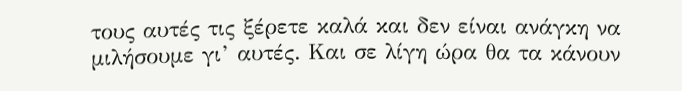τους αυτές τις ξέρετε καλά και δεν είναι ανάγκη να μιλήσουμε γι’ αυτές. Και σε λίγη ώρα θα τα κάνουν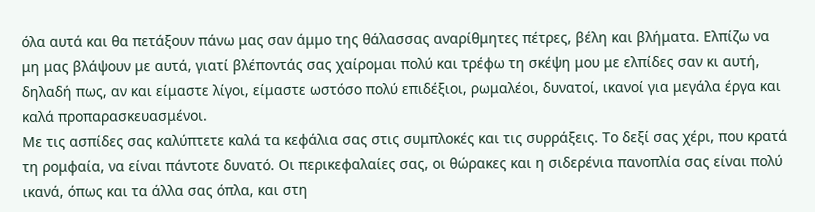όλα αυτά και θα πετάξουν πάνω μας σαν άμμο της θάλασσας αναρίθμητες πέτρες, βέλη και βλήματα. Ελπίζω να μη μας βλάψουν με αυτά, γιατί βλέποντάς σας χαίρομαι πολύ και τρέφω τη σκέψη μου με ελπίδες σαν κι αυτή, δηλαδή πως, αν και είμαστε λίγοι, είμαστε ωστόσο πολύ επιδέξιοι, ρωμαλέοι, δυνατοί, ικανοί για μεγάλα έργα και καλά προπαρασκευασμένοι.
Με τις ασπίδες σας καλύπτετε καλά τα κεφάλια σας στις συμπλοκές και τις συρράξεις. Το δεξί σας χέρι, που κρατά τη ρομφαία, να είναι πάντοτε δυνατό. Οι περικεφαλαίες σας, οι θώρακες και η σιδερένια πανοπλία σας είναι πολύ ικανά, όπως και τα άλλα σας όπλα, και στη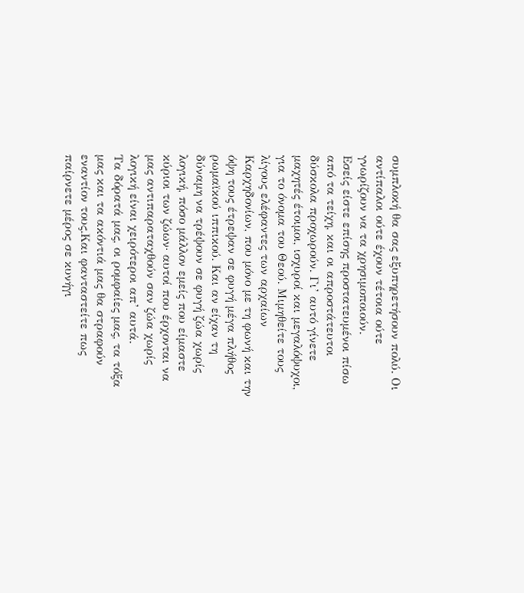συμπλοκή θα σας εξυπηρετήσουν πολύ. Οι αντίπαλοι ούτε έχουν τέτοια ούτε γνωρίζουν να τα χρησιμοποιούν.
Εσείς είστε επίσης προστατευμένοι πίσω από τα τείχη, και οι απροστάτευτοι δύσκολα προχωρούν. Γι’ αυτό γίνετε μαχητές έτοιμοι, ισχυροί και μεγαλόψυχοι, για το όνομα του Θεού. Μιμηθείτε τους λίγους ελέφαντες των αρχαίων Καρχηδονίων, που μόνο με τη φωνή και την όψη τους έτρεψαν σε φυγή μέγα πλήθος ρωμαϊκού ιππικού. Και αν είχαν τη δύναμη να τρέψουν σε φυγή ζώα χωρίς λογική, πόσο μάλλον εμείς που είμαστε κύριοι των ζώων· αυτοί που έρχονται να μας αντιπαραταχθούν σαν ζώα χωρίς λογική είναι χειρότεροι απ’ αυτά.
Τα δόρατά μας, οι ρομφαίες μας, τα τόξα μας και τα ακόντιά μας θα στραφούν εναντίον τους.Και φανταστείτε πως παίρνετε μέρος σε κυνήγι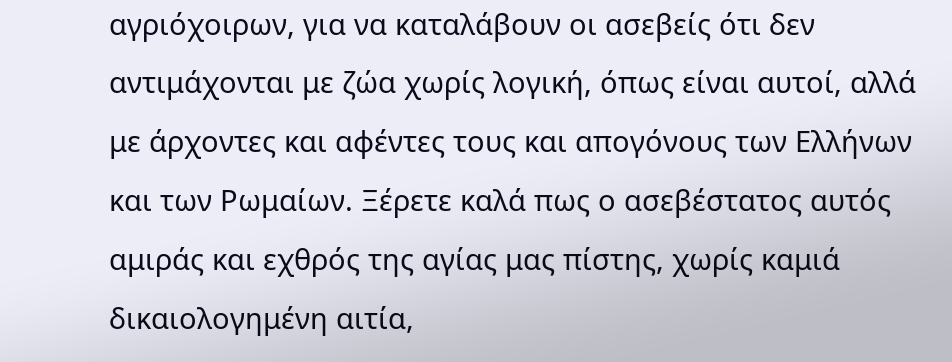αγριόχοιρων, για να καταλάβουν οι ασεβείς ότι δεν αντιμάχονται με ζώα χωρίς λογική, όπως είναι αυτοί, αλλά με άρχοντες και αφέντες τους και απογόνους των Ελλήνων και των Ρωμαίων. Ξέρετε καλά πως ο ασεβέστατος αυτός αμιράς και εχθρός της αγίας μας πίστης, χωρίς καμιά δικαιολογημένη αιτία,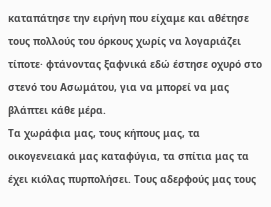καταπάτησε την ειρήνη που είχαμε και αθέτησε τους πολλούς του όρκους χωρίς να λογαριάζει τίποτε· φτάνοντας ξαφνικά εδώ έστησε οχυρό στο στενό του Ασωμάτου, για να μπορεί να μας βλάπτει κάθε μέρα.
Τα χωράφια μας, τους κήπους μας, τα οικογενειακά μας καταφύγια, τα σπίτια μας τα έχει κιόλας πυρπολήσει. Τους αδερφούς μας τους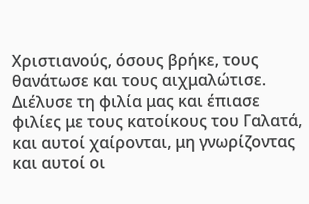Χριστιανούς, όσους βρήκε, τους θανάτωσε και τους αιχμαλώτισε.
Διέλυσε τη φιλία μας και έπιασε φιλίες με τους κατοίκους του Γαλατά, και αυτοί χαίρονται, μη γνωρίζοντας και αυτοί οι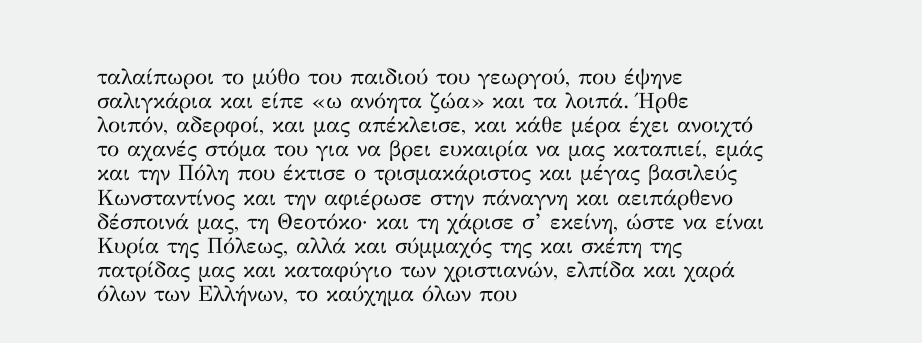ταλαίπωροι το μύθο του παιδιού του γεωργού, που έψηνε σαλιγκάρια και είπε «ω ανόητα ζώα» και τα λοιπά. Ήρθε λοιπόν, αδερφοί, και μας απέκλεισε, και κάθε μέρα έχει ανοιχτό το αχανές στόμα του για να βρει ευκαιρία να μας καταπιεί, εμάς και την Πόλη που έκτισε ο τρισμακάριστος και μέγας βασιλεύς Κωνσταντίνος και την αφιέρωσε στην πάναγνη και αειπάρθενο δέσποινά μας, τη Θεοτόκο· και τη χάρισε σ’ εκείνη, ώστε να είναι Κυρία της Πόλεως, αλλά και σύμμαχός της και σκέπη της πατρίδας μας και καταφύγιο των χριστιανών, ελπίδα και χαρά όλων των Ελλήνων, το καύχημα όλων που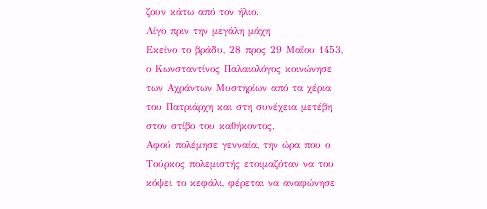ζουν κάτω από τον ήλιο.
Λίγο πριν την μεγάλη μάχη
Εκείνο το βράδυ, 28 προς 29 Μαΐου 1453, ο Κωνσταντίνος Παλαιολόγος κοινώνησε των Αχράντων Μυστηρίων από τα χέρια του Πατριάρχη και στη συνέχεια μετέβη στον στίβο του καθήκοντος.
Αφού πολέμησε γενναία, την ώρα που ο Τούρκος πολεμιστής ετοιμαζόταν να του κόψει το κεφάλι, φέρεται να αναφώνησε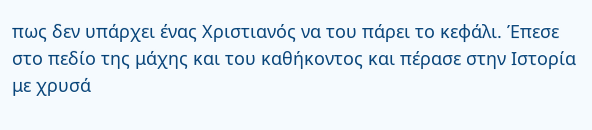πως δεν υπάρχει ένας Χριστιανός να του πάρει το κεφάλι. Έπεσε στο πεδίο της μάχης και του καθήκοντος και πέρασε στην Ιστορία με χρυσά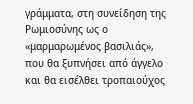γράμματα, στη συνείδηση της Ρωμιοσύνης ως ο «μαρμαρωμένος βασιλιάς», που θα ξυπνήσει από άγγελο και θα εισέλθει τροπαιούχος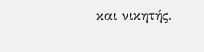και νικητής.